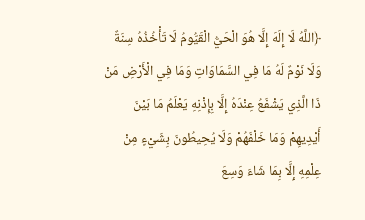﴿اللَّهُ لَا إِلَهَ إِلَّا هُوَ الْحَيُّ الْقَيُّومُ لَا تَأْخُذُهُ سِنَةٌ وَلَا نَوْمٌ لَهُ مَا فِي السَّمَاوَاتِ وَمَا فِي الْأَرْضِ مَنْ ذَا الَّذِي يَشْفَعُ عِنْدَهُ إِلَّا بِإِذْنِهِ يَعْلَمُ مَا بَيْنَ أَيْدِيهِمْ وَمَا خَلْفَهُمْ وَلَا يُحِيطُونَ بِشَيْءٍ مِنْ عِلْمِهِ إِلَّا بِمَا شَاءَ وَسِعَ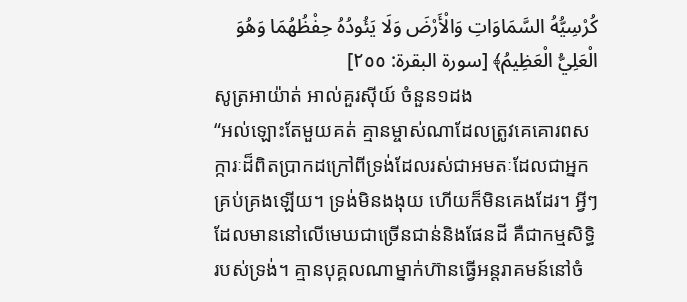كُرْسِيُّهُ السَّمَاوَاتِ وَالْأَرْضَ وَلَا يَئُودُهُ حِفْظُهُمَا وَهُوَ الْعَلِيُّ الْعَظِيمُ﴾ [سورة البقرة: ٢٥٥]
សូត្រអាយ៉ាត់ អាល់គួរស៊ីយ៍ ចំនួន១ដង
“អល់ឡោះតែមួយគត់ គ្មានម្ចាស់ណាដែលត្រូវគេគោរពសក្ការៈដ៏ពិតប្រាកដក្រៅពីទ្រង់ដែលរស់ជាអមតៈដែលជាអ្នកគ្រប់គ្រងឡើយ។ ទ្រង់មិនងងុយ ហើយក៏មិនគេងដែរ។ អ្វីៗដែលមាននៅលើមេឃជាច្រើនជាន់និងផែនដី គឺជាកម្មសិទ្ធិរបស់ទ្រង់។ គ្មានបុគ្គលណាម្នាក់ហ៊ានធ្វើអន្ដរាគមន៍នៅចំ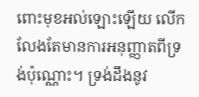ពោះមុខអល់ឡោះឡើយ លើកលែងតែមានការអនុញ្ញាតពីទ្រង់ប៉ុណ្ណោះ។ ទ្រង់ដឹងនូវ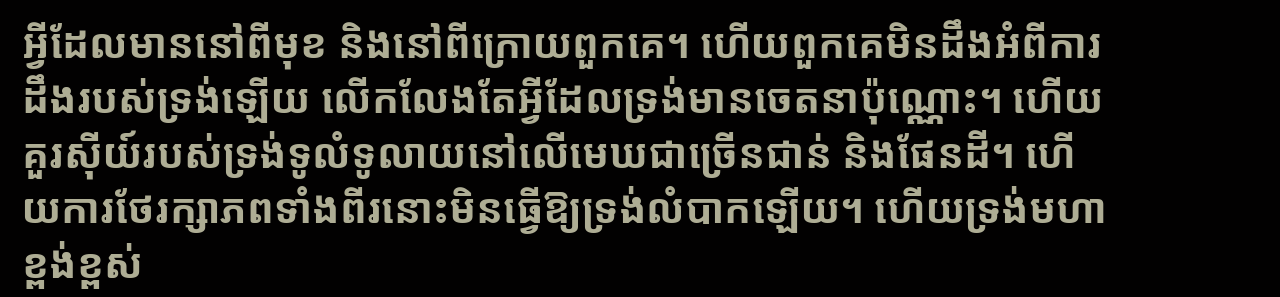អ្វីដែលមាននៅពីមុខ និងនៅពីក្រោយពួកគេ។ ហើយពួកគេមិនដឹងអំពីការដឹងរបស់ទ្រង់ឡើយ លើកលែងតែអ្វីដែលទ្រង់មានចេតនាប៉ុណ្ណោះ។ ហើយគួរស៊ីយ៍របស់ទ្រង់ទូលំទូលាយនៅលើមេឃជាច្រើនជាន់ និងផែនដី។ ហើយការថែរក្សាភពទាំងពីរនោះមិនធ្វើឱ្យទ្រង់លំបាកឡើយ។ ហើយទ្រង់មហាខ្ពង់ខ្ពស់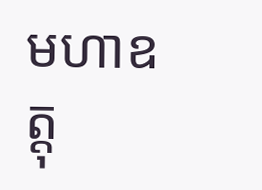មហាឧត្ដុ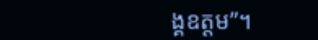ង្គឧត្ដម”។